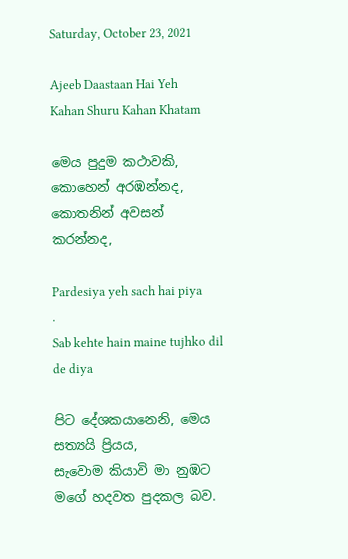Saturday, October 23, 2021

Ajeeb Daastaan Hai Yeh
Kahan Shuru Kahan Khatam

මෙය පුදුම කථාවකි, කොහෙන් අරඹන්නද, කොතනින් අවසන් කරන්නද,

Pardesiya yeh sach hai piya
.
Sab kehte hain maine tujhko dil de diya

පිට දේශකයානෙනි, මෙය සත්‍යයි ප්‍රියය,
සැවොම කියාවි මා නුඹට මගේ හදවත පුදකල බව.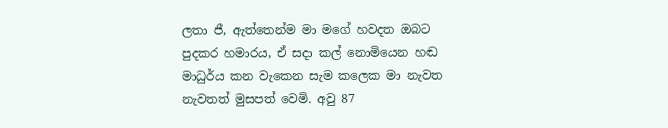ලතා ජී, ඇත්තෙන්ම මා මගේ හවදත ඔබට පුදකර හමාරය, ඒ සදා කල් නොමියෙන හඬ මාධුර්ය කන වැකෙන සැම කලෙක මා නැවත නැවතත් මුසපත් වෙමි. අවු 87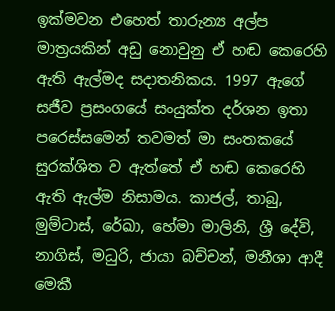ඉක්මවන එහෙත් තාරුන්‍ය අල්ප මාත්‍රයකින් අඩු නොවුනු ඒ හඬ කෙරෙහි ඇති ඇල්මද සදාතනිකය. 1997 ඇගේ සජීව ප්‍රසංගයේ සංයුක්ත දර්ශන ඉතා පරෙස්සමෙන් තවමත් මා සංතකයේ සුරක්ශිත ව ඇත්තේ ඒ හඬ කෙරෙහි ඇති ඇල්ම නිසාමය. කාජල්, තාබු, මුම්ටාස්, රේඛා, හේමා මාලිනි, ශ්‍රී දේවි, නාගිස්, මධුරි, ජායා බච්චන්, මනීශා ආදී මෙකී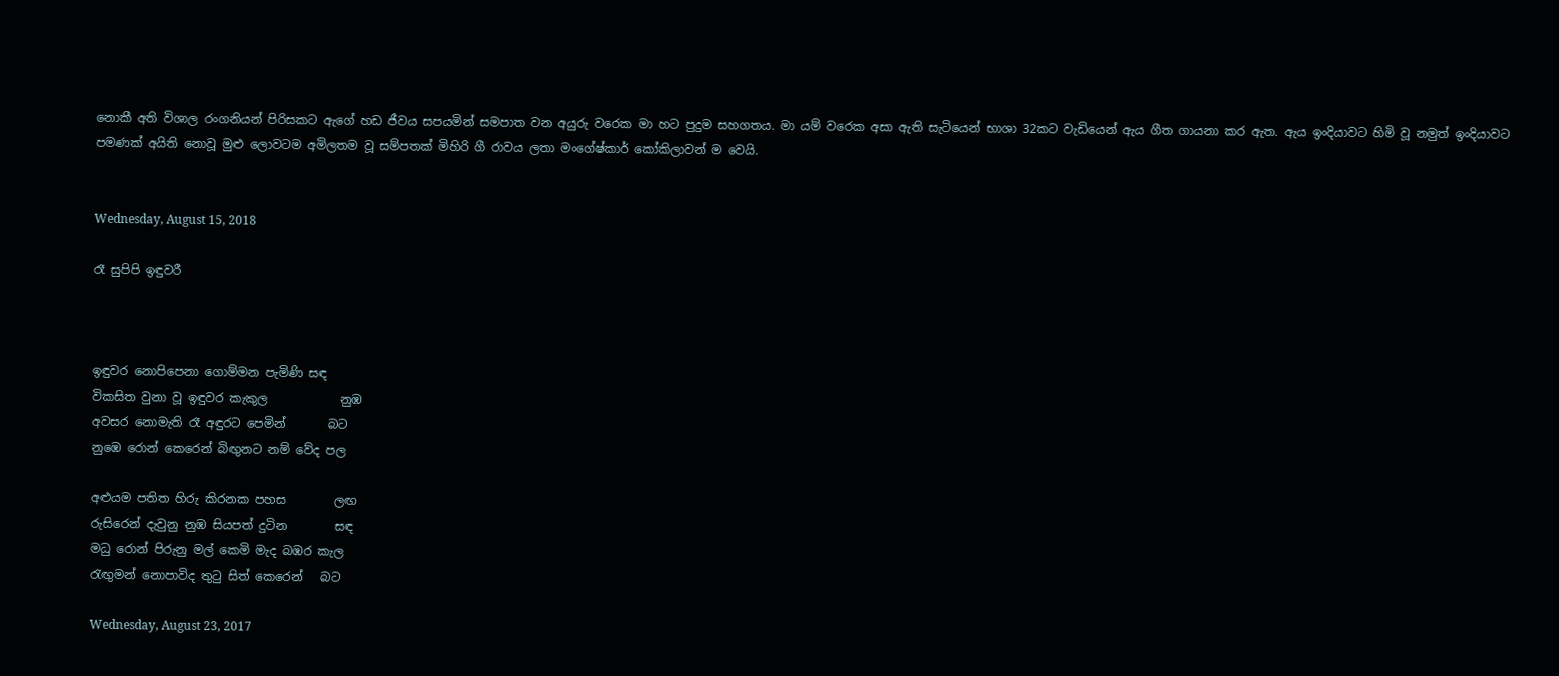නොකී අති විශාල රංගනියන් පිරිසකට ඇගේ හඩ ජීවය සපයමින් සමපාත වන අයුරු වරෙක මා හට පුදුම සහගතය. මා යම් වරෙක අසා ඇති සැටියෙන් භාශා 32කට වැඩියෙන් ඇය ගීත ගායනා කර ඇත. ඇය ඉංදියාවට හිමි වූ නමුත් ඉංදියාවට පමණක් අයිති නොවූ මුළු ලොවටම අමිලතම වූ සම්පතක් මිහිරි ගී රාවය ලතා මංගේෂ්කාර් කෝකිලාවන් ම වෙයි.


Wednesday, August 15, 2018

රෑ සුපිපි ඉඳුවරී



ඉඳුවර නොපිපෙනා ගොම්මන පැමිණි සඳ
විකසිත වුනා වූ ඉඳුවර කැකුල            නුඹ
අවසර නොමැති රෑ අඳුරට පෙමින්       බට
නුඹෙ රොන් කෙරෙන් බිඟුනට නම් වේද පල

අළුයම පතිත හිරු කිරනක පහස        ලඟ
රුසිරෙන් දැවුනු නුඹ සියපත් දුටින        සඳ
මධු රොන් පිරුනු මල් කෙමි මැද බඹර කැල
රැඟුමන් නොපාවිද තුටු සිත් කෙරෙන්   බට

Wednesday, August 23, 2017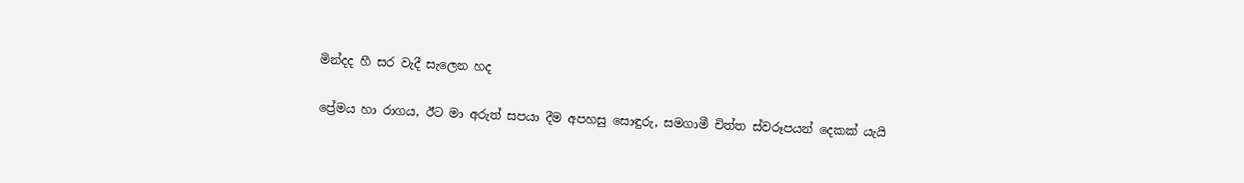මින්දද හී සර ‍වැදී සැලෙන හද

ප්‍රේමය හා රාගය, ඊට මා අරුත් සපයා දීම අපහසු සොඳුරු, සමගාමී චිත්ත ස්වරූපයන් දෙකක් යැයි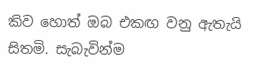කිව හොත් ඔබ එකඟ වනු ඇතැයි සිතමි. සැබැවින්ම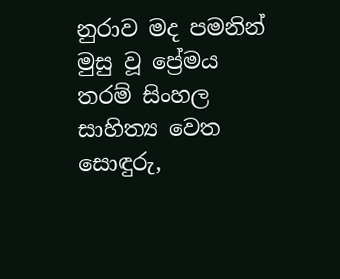නුරාව මද පමනින් මුසු වූ ප්‍රේමය තරම් සිංහල සාහිත්‍ය වෙත සොඳුරු,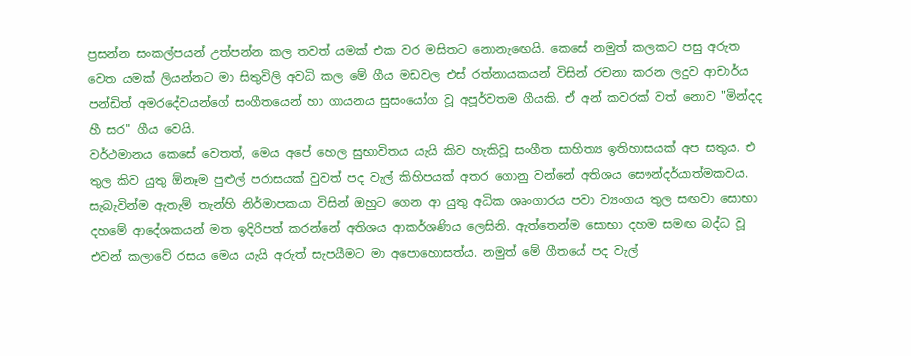ප්‍රසන්න සංකල්පයන් උත්පන්න කල තවත් යමක් එක වර මසිතට නොනැඟෙයි. කෙසේ නමුත් කලකට පසු අරුත වෙත යමක් ලියන්නට මා සිතුවිලි අවධි කල මේ ගීය මඩවල එස් රත්නායකයන් විසින් රචනා කරන ලදුව ආචාර්ය පන්ඩිත් අමරදේවයන්ගේ සංගීතයෙන් හා ගායනය සුසංයෝග වූ අපූර්වතම ගීයකි. ඒ අන් කවරක් වත් නොව "මින්දද හී සර" ගීය වෙයි.
වර්ථමානය කෙසේ වෙතත්, මෙය අපේ හෙල සුභාවිතය යැයි කිව හැකිවූ සංගීත සාහිත්‍ය ඉතිහාසයක් අප සතුය. එ තුල කිව යුතු ඕනෑම පුළුල් පරාසයක් වුවත් පද වැල් කිහිපයක් අතර ගොනු වන්නේ අතිශය සෞන්දර්යාත්මකවය. සැබැවින්ම ඇතැම් තැන්හි නිර්මාපකයා විසින් ඔහුට ගෙන ආ යුතු අධික ශෘංගාරය පවා ව්‍යංගය තුල සඟවා සොභා දහමේ ආදේශකයන් මත ඉදිරිපත් කරන්නේ අතිශය ආකර්ශණිය ලෙසිනි. ඇත්තෙන්ම සොභා දහම සමඟ බද්ධ වූ එවන් කලාවේ රසය මෙය යැයි අරුත් සැපයීමට මා අපොහොසත්ය. නමුත් මේ ගීතයේ පද වැල්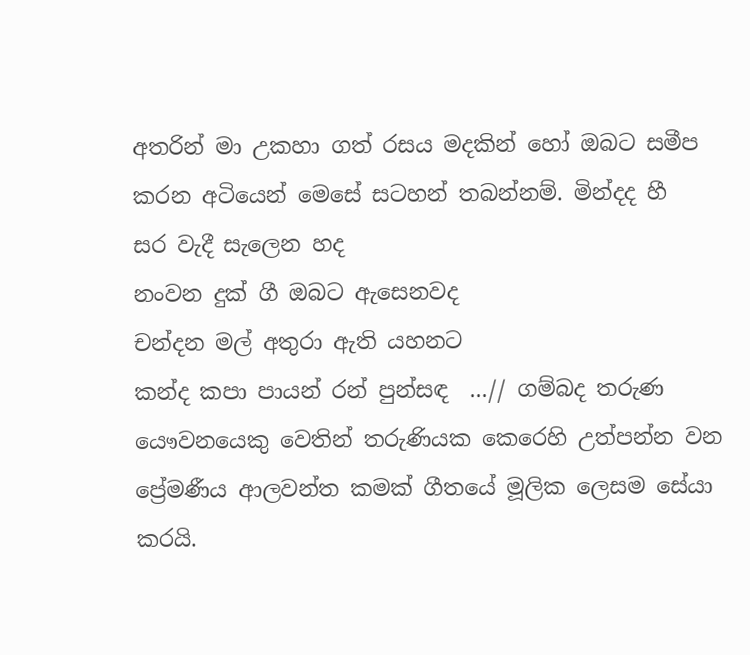අතරින් මා උකහා ගත් රසය මදකින් හෝ ඔබට සමීප කරන අටියෙන් මෙසේ සටහන් තබන්නම්. මින්දද හී සර ‍වැදී සැලෙන හද
නංවන දුක් ගී ඔබ‍ට ඇසෙනවද
චන්දන මල් අතුරා ඇති යහනට
කන්ද කපා පායන් රන් පුන්සඳ  ...// ගම්බද තරුණ යෞවනයෙකු වෙතින් තරුණියක කෙරෙහි උත්පන්න වන ප්‍රේමණීය ආලවන්ත කමක් ගීතයේ මූලික ලෙසම සේයා කරයි.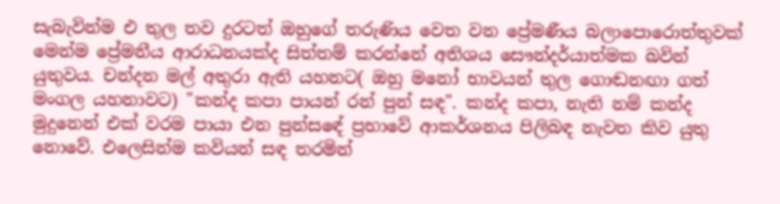සැබැවින්ම එ තුල තව දුරටත් ඔහුගේ තරුණිය වෙත වන ප්‍රේමණීය බලාපොරොත්තුවක් මෙන්ම ප්‍රේමනීය ආරාධනයක්ද සිත්තම් කරන්නේ අතිශය සෞන්දර්යාත්මක බවින් යුතුවය. චන්දන මල් අතුරා ඇති යහනට( ඔහු මනෝ භාවයන් තුල ගොඬනඟා ගත් මංගල යහනාවට) "කන්ද කපා පායන් රන් පුන් සඳ". කන්ද කපා, නැති නම් කන්ද මුදුනෙන් එක් වරම පායා එන පුන්සඳේ ප්‍රභාවේ ආකර්ශනය පිලිබඳ නැවත කිව යුතු නොවේ. එලෙසින්ම කවියන් සඳ තරමින්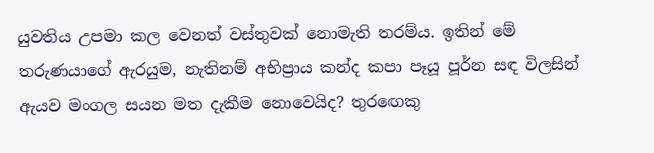යුවතිය උපමා කල වෙනත් වස්තුවක් නොමැති තරම්ය. ඉතින් මේ තරුණයාගේ ඇරයුම, නැතිනම් අභිප්‍රාය කන්ද කපා පෑයූ පූර්න සඳ විලසින් ඇයව මංගල සයන මත දැකීම නොවෙයිද? තුරඟෙකු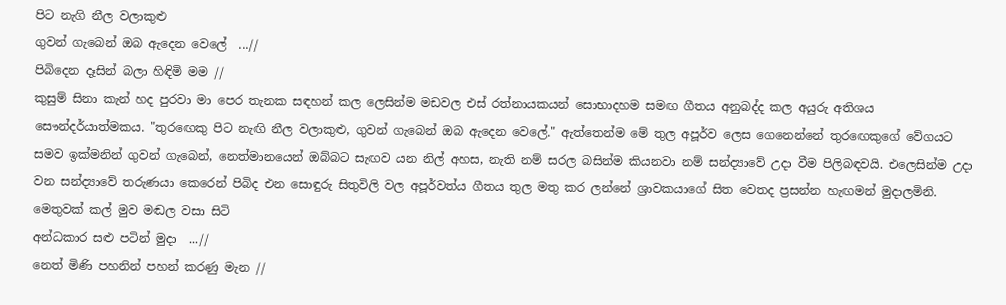පිට නැගි නීල වලාකුළු
ගුවන් ගැබෙන් ඔබ ඇදෙන වෙලේ  ...//
පිබිදෙන දෑසින් බලා හිඳිමි මම //
කුසුම් සිනා කැන් හද පුරවා මා පෙර තැනක සඳහන් කල ලෙසින්ම මඩවල එස් රත්නායකයන් සොභාදහම සමඟ ගීතය අනුබද්ද කල අයුරු අතිශය සෞන්දර්යාත්මකය. "තුරඟෙකු පිට නැඟි නීල වලාකුළු, ගුවන් ගැබෙන් ඔබ ඇදෙන වෙලේ." ඇත්තෙන්ම මේ තුල අපූර්ව ලෙස ගෙනෙන්නේ තුරඟෙකුගේ වේගයට සමව ඉක්මනින් ගුවන් ගැබෙන්, නෙත්මානයෙන් ඔබ්බට සැඟව යන නිල් අහස, නැති නම් සරල බසින්ම කියනවා නම් සන්ද්‍යාවේ උදා වීම පිලිබඳවයි. එලෙසින්ම උදා වන සන්ද්‍යාවේ තරුණයා කෙරෙන් පිබිද එන සොඳුරු සිතුවිලි වල අපූර්වත්ය ගීතය තුල මතු කර ලන්නේ ශ්‍රාවකයාගේ සිත වෙතද ප්‍රසන්න හැඟමන් මුදාලමිනි. මෙතුවක් කල් මුව මඬල වසා සිටි
අන්ධකාර සළු පටින් මුදා  ...//
නෙත් මිණි පහනින් පහන් කරණු මැන //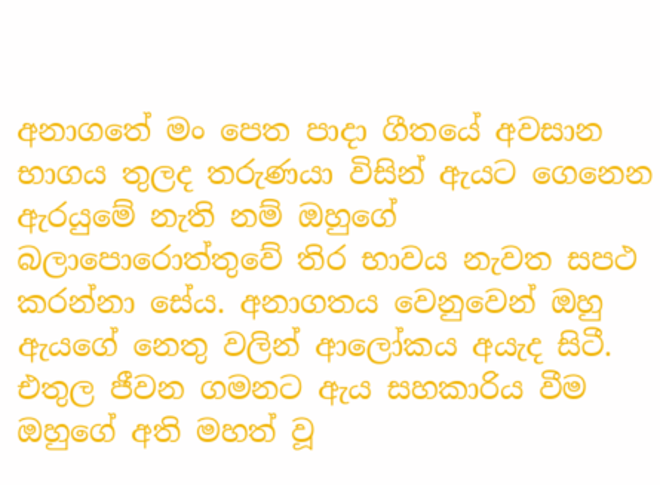අනාගතේ මං පෙත පාදා ගීතයේ අවසාන භාගය තුලද තරුණයා විසින් ඇයට ගෙනෙන ඇරයුමේ නැති නම් ඔහුගේ බලාපොරොත්තුවේ තිර භාවය නැවත සපථ කරන්නා සේය. අනාගතය වෙනුවෙන් ඔහු ඇයගේ නෙතු වලින් ආලෝකය අයැද සිටී. එතුල ජීවන ගමනට ඇය සහකාරිය වීම ඔහුගේ අති මහත් වූ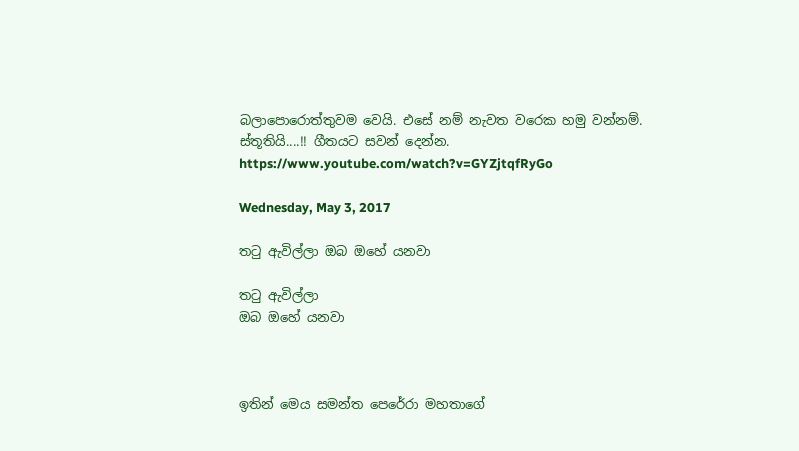බලාපොරොත්තුවම වෙයි. එසේ නම් නැවත වරෙක හමු වන්නම්. ස්තූතියි....!! ගීතයට සවන් දෙන්න. https://www.youtube.com/watch?v=GYZjtqfRyGo

Wednesday, May 3, 2017

ත‍ටු ඇවිල්ලා ඔබ ඔහේ යනවා

ත‍ටු ඇවිල්ලා
ඔබ ඔහේ යනවා



ඉතින් මෙය සමන්ත පෙරේරා මහතාගේ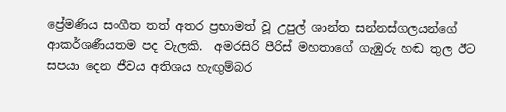ප්‍රේමණිය සංගීත තත් අතර ප්‍රභාමත් වූ උපුල් ශාන්ත සන්නස්ගලයන්ගේ ආකර්ශණීයතම පද වැලකි.  අමරසිරි පීරිස් මහතාගේ ගැඹුරු හඬ තුල ඊට සපයා දෙන ජීවය අතිශය හැඟුම්බර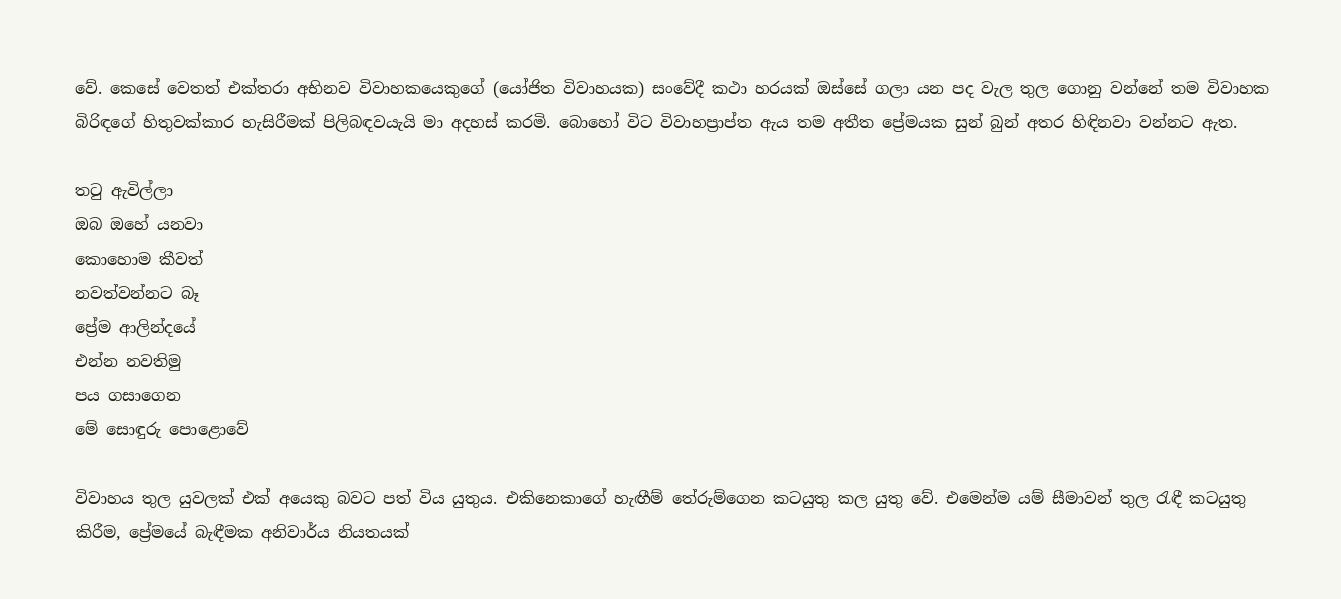වේ. කෙසේ වෙතත් එක්තරා අභිනව විවාහකයෙකුගේ (යෝජිත විවාහයක) සංවේදී කථා හරයක් ඔස්සේ ගලා යන පද වැල තුල ගොනු වන්නේ තම විවාහක බිරිඳගේ හිතුවක්කාර හැසිරීමක් පිලිබඳවයැයි මා අදහස් කරමි. බොහෝ විට විවාහප්‍රාප්ත ඇය තම අතීත ප්‍රේමයක සුන් බුන් අතර හිඳිනවා වන්නට ඇත.

ත‍ටු ඇවිල්ලා
ඔබ ඔහේ යනවා
කොහොම කීවත්
නවත්වන්නට බෑ
ප්‍රේම ආලින්දයේ
එන්න නවතිමු
පය ගසාගෙන
මේ සොඳුරු පොළොවේ

විවාහය තුල යුවලක් එක් අයෙකු බවට පත් විය යුතුය. එකිනෙකාගේ හැඟීම් තේරුම්ගෙන කටයුතු කල යුතු වේ. එමෙන්ම යම් සීමාවන් තුල රැඳී කටයුතු කිරීම, ප්‍රේමයේ බැඳීමක අනිවාර්ය නියතයක්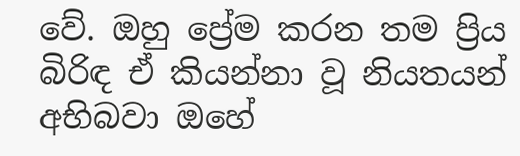වේ. ඔහු ප්‍රේම කරන තම ප්‍රිය බිරිඳ ඒ කියන්නා වූ නියතයන් අභිබවා ඔහේ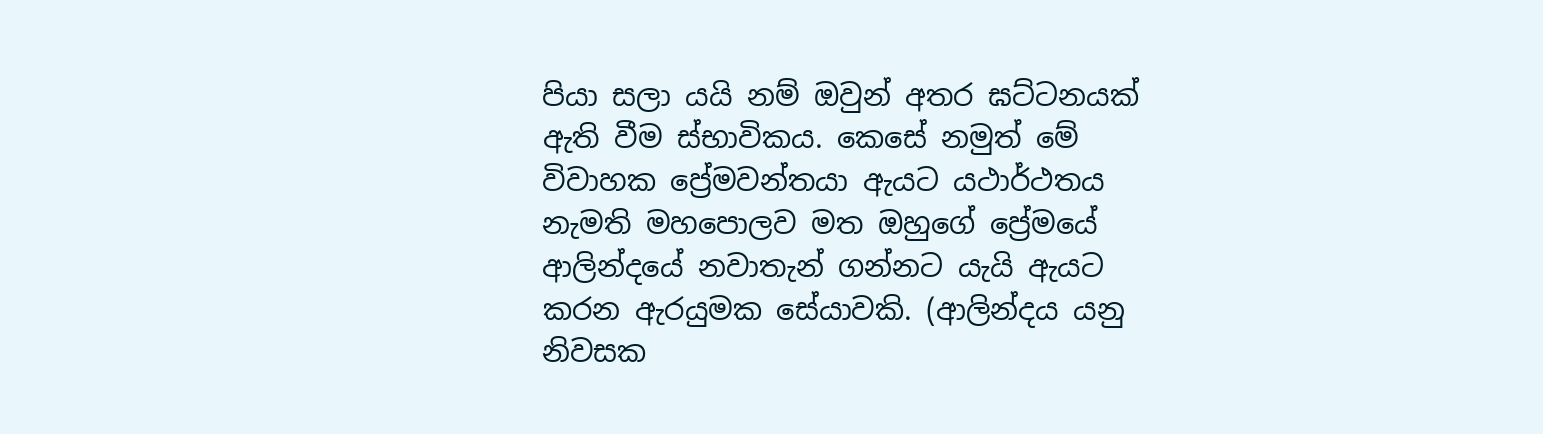පියා සලා යයි නම් ඔවුන් අතර ඝට්ටනයක් ඇති වීම ස්භාවිකය. කෙසේ නමුත් මේ විවාහක ප්‍රේමවන්තයා ඇයට යථාර්ථතය නැමති මහපොලව මත ඔහුගේ ප්‍රේමයේ ආලින්දයේ නවාතැන් ගන්නට යැයි ඇයට කරන ඇරයුමක සේයාවකි. (ආලින්දය යනු නිවසක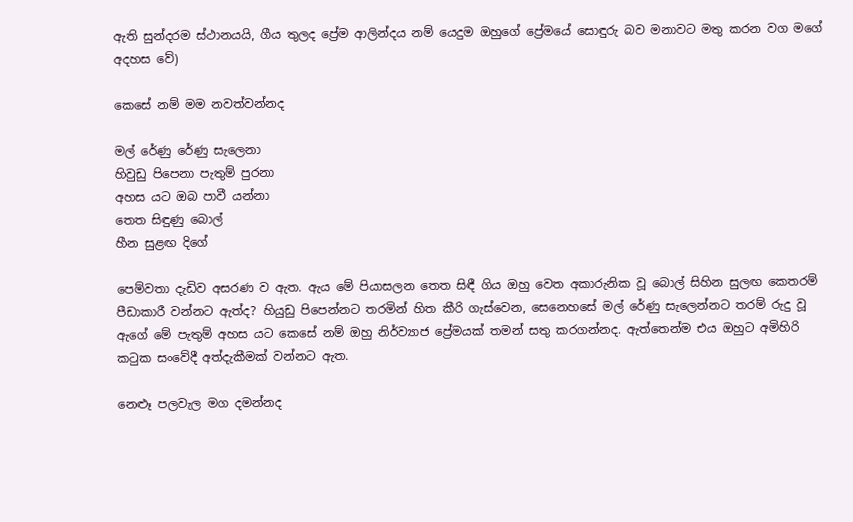ඇති සුන්දරම ස්ථානයයි, ගීය තුලද ප්‍රේම ආලින්දය නම් යෙදුම ඔහුගේ ප්‍රේමයේ සොඳුරු බව මනාවට මතු කරන වග මගේ අදහස වේ)

කෙසේ නම් මම නවත්වන්නද

මල් රේණු රේණු සැලෙනා
හිවුඩු පිපෙනා පැතුම් පුරනා
අහස යට ඔබ පාවී යන්නා
තෙත සිඳුණු බොල්
හීන සුළඟ දිගේ

පෙම්වතා දැඩිව අසරණ ව ඇත. ඇය මේ පියාසලන තෙත සිඳී ගිය ඔහු වෙත අකාරුනික වූ බොල් සිහින සුලඟ කෙතරම් පීඩාකාරී වන්නට ඇත්ද? හියුඩු පිපෙන්නට තරමින් හිත කීරි ගැස්වෙන, සෙනෙහසේ මල් රේණු සැලෙන්නට තරම් රුදු වූ ඇගේ මේ පැතුම් අහස යට කෙසේ නම් ඔහු නිර්ව්‍යාජ ප්‍රේමයක් තමන් සතු කරගන්නද. ඇත්තෙන්ම එය ඔහුට අමිහිරි කටුක සංවේදී අත්දැකීමක් වන්නට ඇත.

නෙළූ පලවැල මග දමන්නද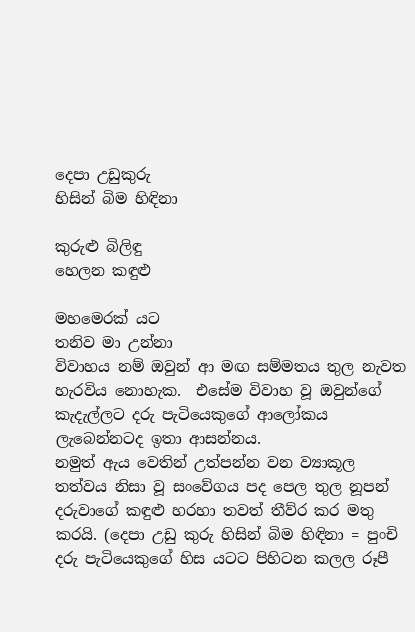දෙපා උඩුකුරු
හිසින් බිම හිඳිනා

කුරුළු බිලිඳු
හෙලන කඳුළු

මහමෙරක් යට
තනිව මා උන්නා
විවාහය නම් ඔවුන් ආ මඟ සම්මතය තුල නැවත හැරවිය නොහැක.  එසේම විවාහ වූ ඔවුන්ගේ කැදැල්ලට දරු පැටියෙකුගේ ආලෝකය ලැබෙන්නටද ඉතා ආසන්නය.
නමුත් ඇය වෙතින් උත්පන්න වන ව්‍යාකූල තත්වය නිසා වූ සංවේගය පද පෙල තුල නූපන් දරුවාගේ කඳුළු හරහා තවත් තීව්ර කර මතු කරයි. (දෙපා උඩු කුරු හිසින් බිම හිඳිනා = පුංචි දරු පැටියෙකුගේ හිස යටට පිහිටන කලල රූපී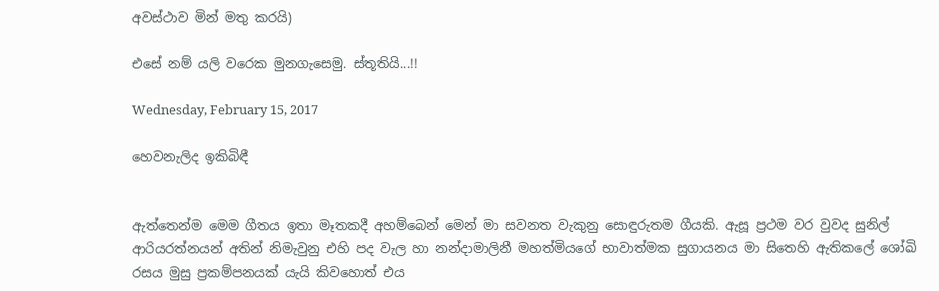අවස්ථාව මින් මතු කරයි)

එසේ නම් යලි වරෙක මුනගැසෙමු. ස්තූතියි...!!

Wednesday, February 15, 2017

හෙවනැලිද ඉකිබිඳී


ඇත්තෙන්ම මෙම ගීතය ඉතා මෑතකදී අහම්බෙන් මෙන් මා සවනත වැකුනු සොඳුරුතම ගීයකි. ඇසූ ප්‍රථම වර වුවද සුනිල් ආරියරත්නයන් අතින් නිමැවුනු එහි පද වැල හා නන්දාමාලිනී මහත්මියගේ භාවාත්මක සුගායනය මා සිතෙහි ඇතිකලේ ශෝඛි රසය මුසු ප්‍රකම්පනයක් යැයි කිවහොත් එය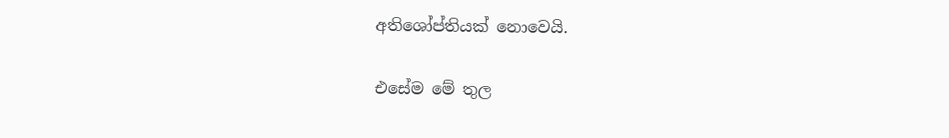අතිශෝප්තියක් නොවෙයි.

එසේම මේ තුල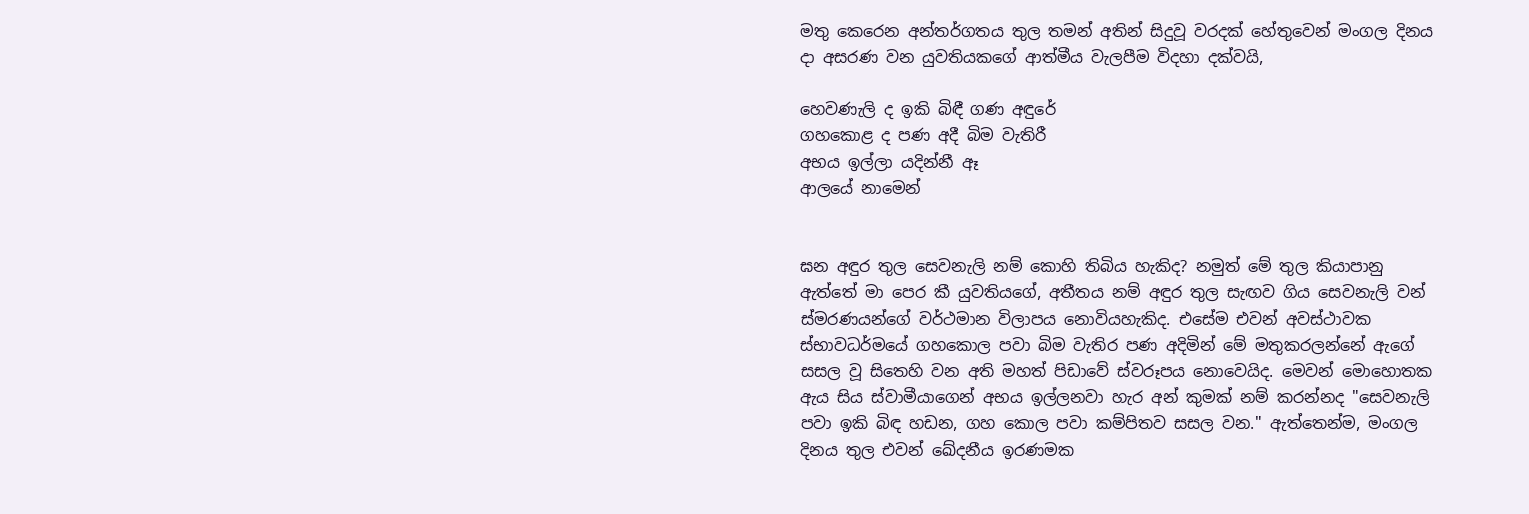මතු කෙරෙන අන්තර්ගතය තුල තමන් අතින් සිදුවූ වරදක් හේතුවෙන් මංගල දිනය දා අසරණ වන යුවතියකගේ ආත්මීය වැලපීම විදහා දක්වයි,

හෙවණැලි ද ඉකි බිඳී ගණ අඳුරේ
ගහකොළ ද පණ අදී බිම වැතිරී
අභය ඉල්ලා යදින්නී ඈ
ආලයේ නාමෙන්


ඝන අඳුර තුල සෙවනැලි නම් කොහි තිබිය හැකිද? නමුත් මේ තුල කියාපානු ඇත්තේ මා පෙර කී යුවතියගේ, අතීතය නම් අඳුර තුල සැඟව ගිය සෙවනැලි වන් ස්මරණයන්ගේ වර්ථමාන විලාපය නොවියහැකිද. එසේම එවන් අවස්ථාවක ස්භාවධර්මයේ ගහකොල පවා බිම වැතිර පණ අදිමින් මේ මතුකරලන්නේ ඇගේ සසල වූ සිතෙහි වන අති මහත් පිඩාවේ ස්වරූපය නොවෙයිද. මෙවන් මොහොතක ඇය සිය ස්වාමීයාගෙන් අභය ඉල්ලනවා හැර අන් කුමක් නම් කරන්නද "සෙවනැලි පවා ඉකි බිඳ හඩන, ගහ කොල පවා කම්පිතව සසල වන." ඇත්තෙන්ම, මංගල දිනය තුල එවන් ඛේදනීය ඉරණමක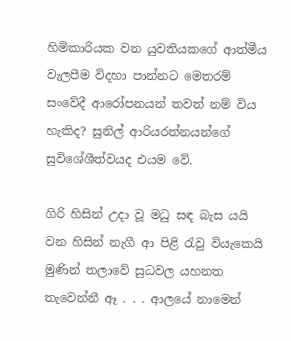හිමිකාරියක වන යුවතියකගේ ආත්මීය වැලපීම විදහා පාන්නට මෙතරම් සංවේදී ආරෝපනයන් තවත් නම් විය හැකිද? සුනිල් ආරියරත්නයන්ගේ සුවිශේශීත්වයද එයම වේ.

ගිරි හිසින් උදා වූ මධු සඳ බැස යයි
වන හිසින් නැගී ආ පිළි රැවු වියැකෙයි
මුණින් තලාවේ සුධවල යහනත
තැවෙන්නී ඈ . . . ආලයේ නාමෙන්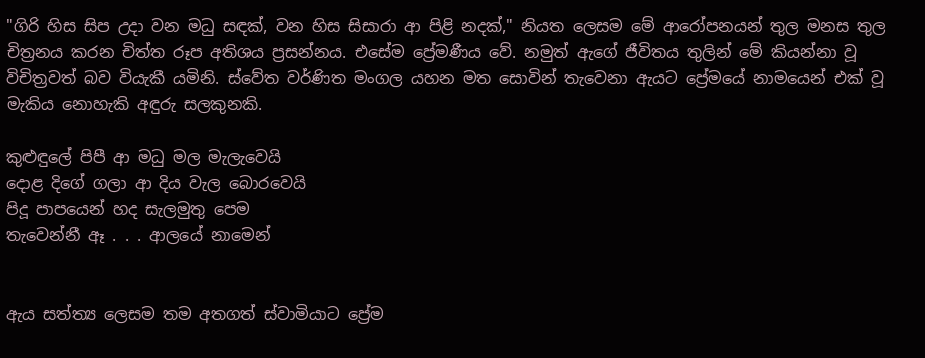"ගිරි හිස සිප උදා වන මධු සඳක්, වන හිස සිසාරා ආ පිළි නදක්," නියත ලෙසම මේ ආරෝපනයන් තුල මනස තුල චිත්‍රනය කරන චිත්ත රූප අතිශය ප්‍රසන්නය. එසේම ප්‍රේමණීය වේ. නමුත් ඇගේ ජීවිතය තුලින් මේ කියන්නා වූ විචිත්‍රවත් බව වියැකී යමිනි. ස්වේත වර්ණිත මංගල යහන මත සොවින් තැවෙනා ඇයට ප්‍රේමයේ නාමයෙන් එක් වූ මැකිය නොහැකි අඳුරු සලකුනකි.

කුළුඳුලේ පිපී ආ මධු මල මැලැවෙයි
දොළ දිගේ ගලා ආ දිය වැල බොරවෙයි
පිදූ පාපයෙන් හද සැලමුතු පෙම
තැවෙන්නී ඈ . . . ආලයේ නාමෙන්


ඇය සත්ත්‍ය ලෙසම තම අතගත් ස්වාමියාට ප්‍රේම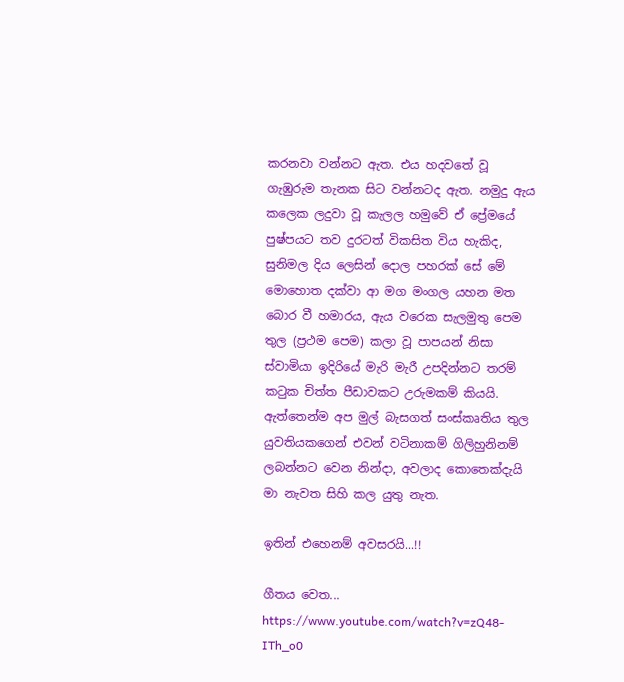කරනවා වන්නට ඇත. එය හදවතේ වූ ගැඹුරුම තැනක සිට වන්නටද ඇත. නමුදු ඇය කලෙක ලදුවා වූ කැලල හමුවේ ඒ ප්‍රේමයේ පුෂ්පයට තව දුරටත් විකසිත විය හැකිද, සුනිමල දිය ලෙසින් දොල පහරක් සේ මේ මොහොත දක්වා ආ මග මංගල යහන මත බොර වී හමාරය, ඇය වරෙක සැලමුතු පෙම තුල (ප්‍රථම පෙම) කලා වූ පාපයන් නිසා ස්වාමියා ඉදිරියේ මැරි මැරී උපදින්නට තරම් කටුක චිත්ත පීඩාවකට උරුමකම් කියයි.  ඇත්තෙන්ම අප මුල් බැසගත් සංස්කෘතිය තුල යුවතියකගෙන් එවන් වටිනාකම් ගිලිහුනිනම් ලබන්නට වෙන නින්දා, අවලාද කොතෙක්දැයි මා නැවත සිහි කල යුතු නැත.

ඉතින් එහෙනම් අවසරයි...!!

ගීතය වෙත...
https://www.youtube.com/watch?v=zQ48-ITh_o0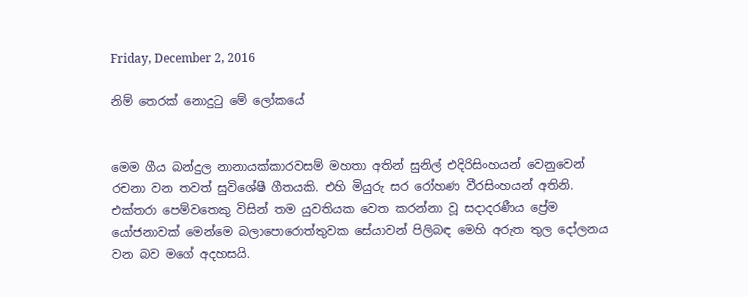Friday, December 2, 2016

නිම් තෙරක් නොදුටු මේ ලෝකයේ


මෙම ගීය බන්දුල නානායක්කාරවසම් මහතා අතින් සුනිල් එදිරිසිංහයන් වෙනුවෙන් රචනා වන තවත් සුවිශේෂී ගීතයකි. එහි මියුරු සර රෝහණ වීරසිංහයන් අතිනි. එක්තරා පෙම්වතෙකු විසින් තම යුවතියක වෙත කරන්නා වූ සදාදරණීය ප්‍රේම යෝජනාවක් මෙන්මෙ බලාපොරොත්තුවක සේයාවන් පිලිබඳ මෙහි අරුත තුල දෝලනය වන බව මගේ අදහසයි.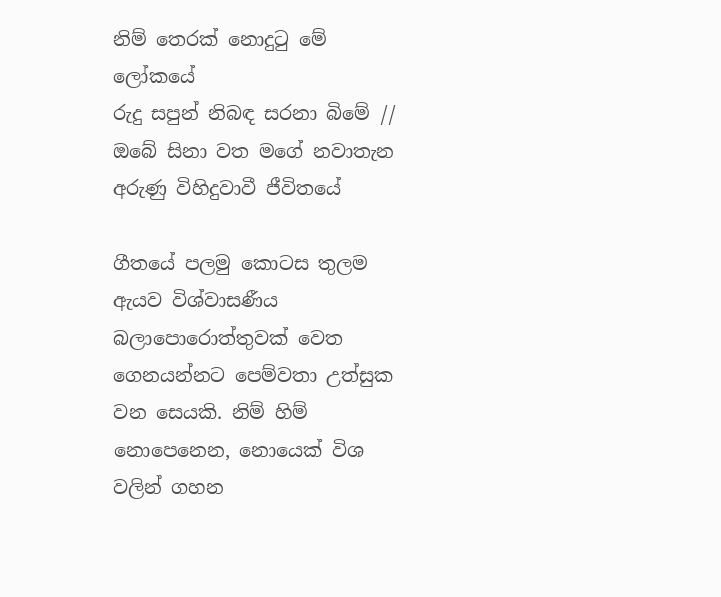නිම් තෙරක් නොදුටු මේ ලෝකයේ
රුදු සපුන් නිබඳ සරනා බිමේ //
ඔබේ සිනා වත මගේ නවාතැන
අරුණු විහිදුවාවී ජීවිතයේ

ගීතයේ පලමු කොටස තුලම ඇයව විශ්වාසණීය බලාපොරොත්තුවක් වෙත ගෙනයන්නට පෙම්වතා උත්සුක වන සෙයකි. නිම් හිම් නොපෙනෙන, නොයෙක් විශ වලින් ගහන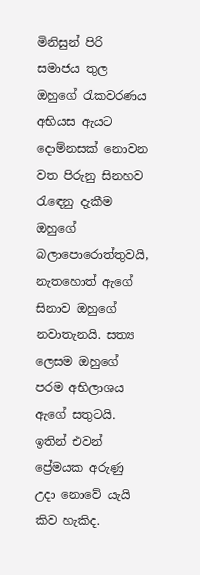මිනිසුන් පිරි සමාජය තුල ඔහුගේ රැකවරණය අභියස ඇයට දොම්නසක් නොවන වත පිරුනු සිනහව රැඳෙනු දැකීම ඔහුගේ බලාපොරොත්තුවයි, නැතහොත් ඇගේ සිනාව ඔහුගේ නවාතැනයි. සත්‍ය ලෙසම ඔහුගේ පරම අභිලාශය ඇගේ සතුටයි. ඉතින් එවන් ප්‍රේමයක අරුණු උදා නොවේ යැයි කිව හැකිද.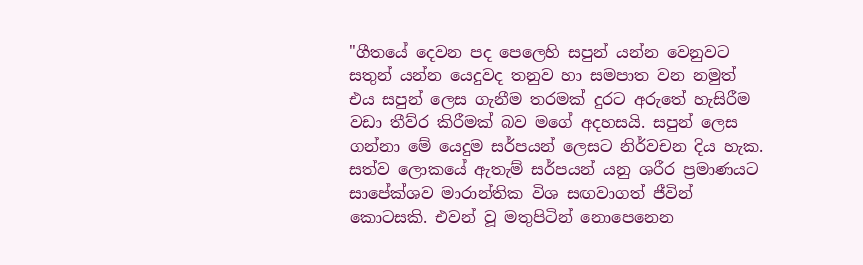"ගීතයේ දෙවන පද පෙලෙහි සපුන් යන්න වෙනුවට සතුන් යන්න යෙදුවද තනුව හා සමපාත වන නමුත් එය සපුන් ලෙස ගැනීම තරමක් දුරට අරුතේ හැසිරීම වඩා තීව්ර කිරීමක් බව මගේ අදහසයි. සපුන් ලෙස ගන්නා මේ යෙදුම සර්පයන් ලෙසට නිර්වචන දිය හැක. සත්ව ලොකයේ ඇතැම් සර්පයන් යනු ශරීර ප්‍රමාණයට සාපේක්ශව මාරාන්තික විශ සඟවාගත් ජීවින් කොටසකි. එවන් වූ මතුපිටින් නොපෙනෙන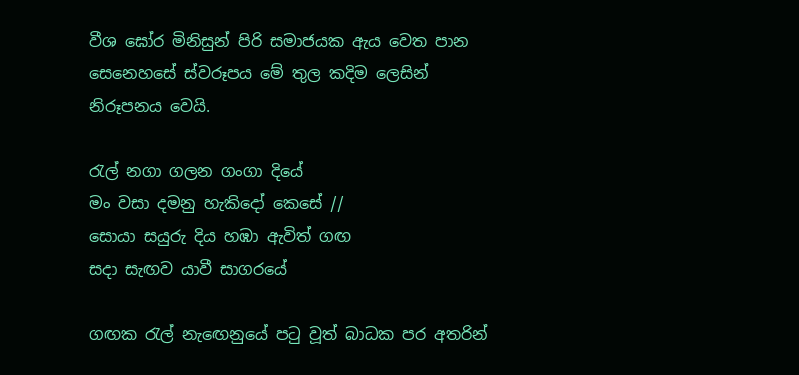වීශ ඝෝර මිනිසුන් පිරි සමාජයක ඇය වෙත පාන සෙනෙහසේ ස්වරූපය මේ තුල කදිම ලෙසින් නිරූපනය වෙයි.

රැල් නගා ගලන ගංගා දියේ
මං වසා දමනු හැකිදෝ කෙසේ //
සොයා සයුරු දිය හඹා ඇවිත් ගඟ
සදා සැඟව යාවී සාගරයේ

ගඟක රැල් නැඟෙනුයේ පටු වූත් බාධක පර අතරින්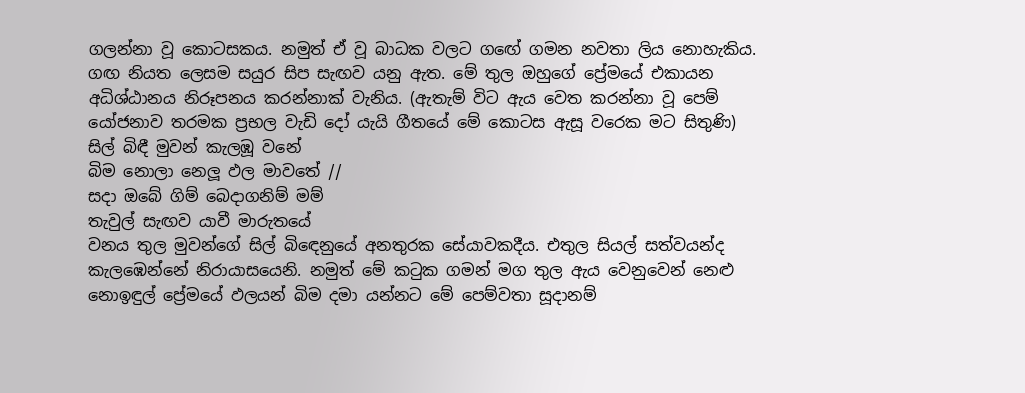ගලන්නා වූ කොටසකය. නමුත් ඒ වූ බාධක වලට ගඟේ ගමන නවතා ලිය නොහැකිය. ගඟ නියත ලෙසම සයුර සිප සැඟව යනු ඇත. මේ තුල ඔහුගේ ප්‍රේමයේ එකායන අධිශ්ඨානය නිරූපනය කරන්නාක් වැනිය. (ඇතැම් විට ඇය වෙත කරන්නා වූ පෙම් යෝජනාව තරමක ප්‍රභල වැඩි දෝ යැයි ගීතයේ මේ කොටස ඇසූ වරෙක මට සිතුණි)
සිල් බිඳී මුවන් කැලඹූ වනේ
බිම නොලා නෙලූ ඵල මාවතේ //
සදා ඔබේ ගිම් බෙදාගනිම් මම්
තැවුල් සැඟව යාවී මාරුතයේ
වනය තුල මුවන්ගේ සිල් බිඳෙනුයේ අනතුරක සේයාවකදීය. එතුල සියල් සත්වයන්ද කැලඹෙන්නේ නිරායාසයෙනි. නමුත් මේ කටුක ගමන් මග තුල ඇය වෙනුවෙන් නෙළු නොඉඳුල් ප්‍රේමයේ ඵලයන් බිම දමා යන්නට මේ පෙම්වතා සූදානම්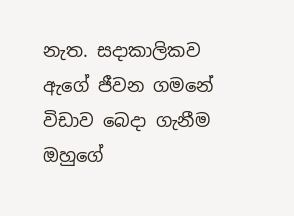නැත. සදාකාලිකව ඇගේ ජීවන ගමනේ විඩාව බෙදා ගැනීම ඔහුගේ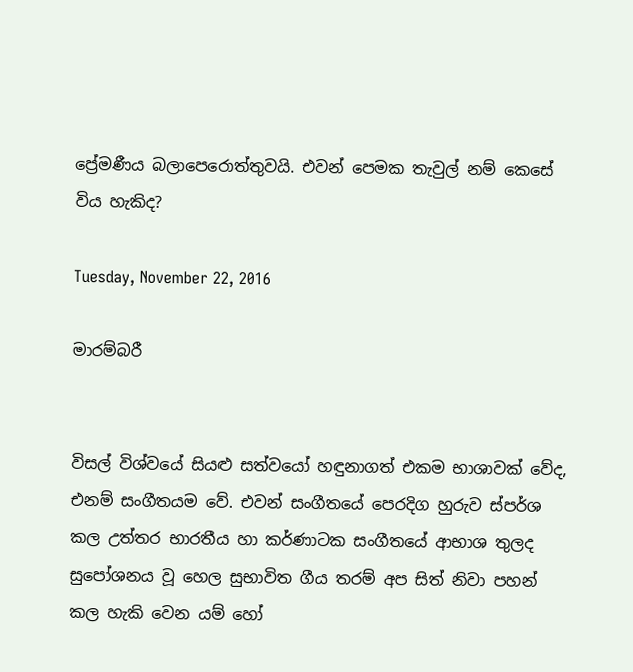ප්‍රේමණීය බලාපෙරොත්තුවයි. එවන් පෙමක තැවුල් නම් කෙසේ විය හැකිද?

Tuesday, November 22, 2016

මාරම්බරී


විසල් විශ්වයේ සියළු සත්වයෝ හඳුනාගත් එකම භාශාවක් වේද, එනම් සංගීතයම වේ. එවන් සංගීතයේ පෙරදිග හුරුව ස්පර්ශ කල උත්තර භාරතීය හා කර්ණාටක සංගීතයේ ආභාශ තුලද සුපෝශනය වූ හෙල සුභාවිත ගීය තරම් අප සිත් නිවා පහන් කල හැකි වෙන යම් හෝ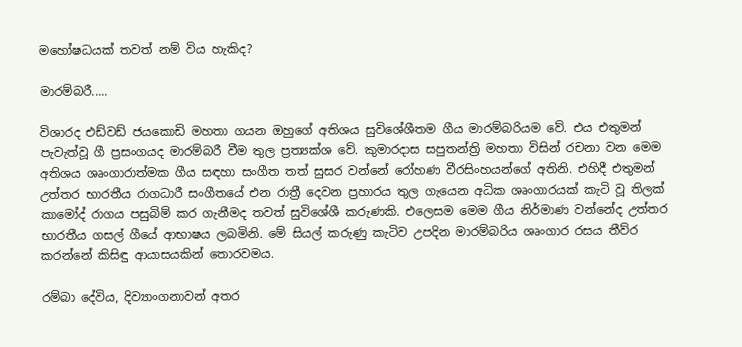මහෝෂධයක් තවත් නම් විය හැකිද?

මාරම්බරී.....

විශාරද එඩ්වඩ් ජයකොඩි මහතා ගයන ඔහුගේ අතිශය සුවිශේශීතම ගීය මාරම්බරියම වේ. එය එතුමන් පැවැත්වූ ගී ප්‍රසංගයද මාරම්බරී වීම තුල ප්‍රත්‍යක්ශ වේ. කුමාරදාස සපුතන්ත්‍රි මහතා විසින් රචනා වන මෙම අතිශය ශෘංගාරාත්මක ගීය සඳහා සංගීත තත් සුසර වන්නේ රෝහණ වීරසිංහයන්ගේ අතිනි. එහිදී එතුමන් උත්තර භාරතීය රාගධාරී සංගීතයේ එන රාත්‍රී දෙවන ප්‍රහාරය තුල ගැයෙන අධික ශෘංගාරයක් කැටි වූ තිලක් කාමෝද් රාගය පසුබිම් කර ගැනීමද තවත් සුවිශේශී කරුණකි. එලෙසම මෙම ගීය නිර්මාණ වන්නේද උත්තර භාරතීය ගසල් ගීයේ ආභාෂය ලබමිනි. මේ සියල් කරුණු කැටිව උපදින මාරම්බරිය ශෘංගාර රසය තීව්ර කරන්නේ කිසිඳු ආයාසයකින් තොරවමය.

රම්බා දේවිය, දිව්‍යාංගනාවන් අතර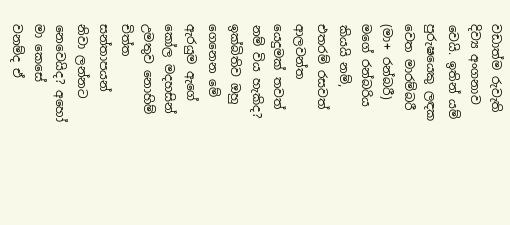වඩාත්ම රුවැති දිව්‍ය අංගනාව වෙයි. ඉතින් යම් පුරුෂයෙකු ලඳක වෙත මාරම්බරී (මා+ රන්බරී) මගේ රන්බරිය කියයි නම්, එතරම් රසවත් ආලවන්ත යෙදුමක් තවත් නම් විය හැකිද? ඉක්බිතිව ඔහු ගෙනෙන මේ ඇරයුම ඇගේ කෝල මදහසින් උමතුව නොහිම් චිත්ත සන්තාපයන් නිවා ලන්නට නෙවෙයිද? අහෝ මා කෙසේ වනම්ද ඒ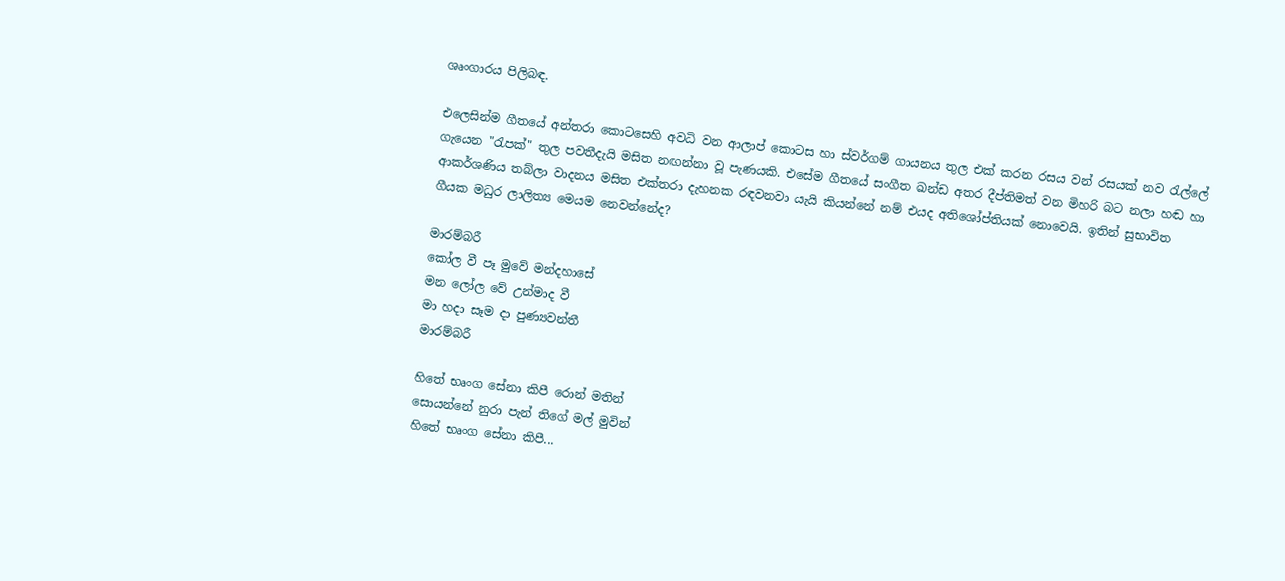ශෘංගාරය පිලිබඳ.

එලෙසින්ම ගීතයේ අන්තරා කොටසෙහි අවධි වන ආලාප් කොටස හා ස්වර්ගම් ගායනය තුල එක් කරන රසය වන් රසයක් නව රැල්ලේ ගැයෙන "රැපක්" තුල පවතීදැයි මසිත නඟන්නා වූ පැණයකි. එසේම ගීතයේ සංගීත ඛන්ඩ අතර දීප්තිමත් වන මිහරි බට නලා හඬ හා ආකර්ශණිය තබ්ලා වාදනය මසිත එක්තරා දැහනක රඳවනවා යැයි කියන්නේ නම් එයද අතිශෝප්තියක් නොවෙයි. ඉතින් සුභාවිත ගීයක මධුර ලාලිත්‍ය මෙයම නෙවන්නේද?

මාරම්බරී
කෝල වී පෑ මුවේ මන්දහාසේ
මන ලෝල වේ උන්මාද වී
මා හදා සෑම දා පුණ්‍යවන්තී
මාරම්බරී

හිතේ භෘංග සේනා කිපී රොන් මතින්
සොයන්නේ නුරා පැන් තිගේ මල් මුවින්
හිතේ භෘංග සේනා කිපී...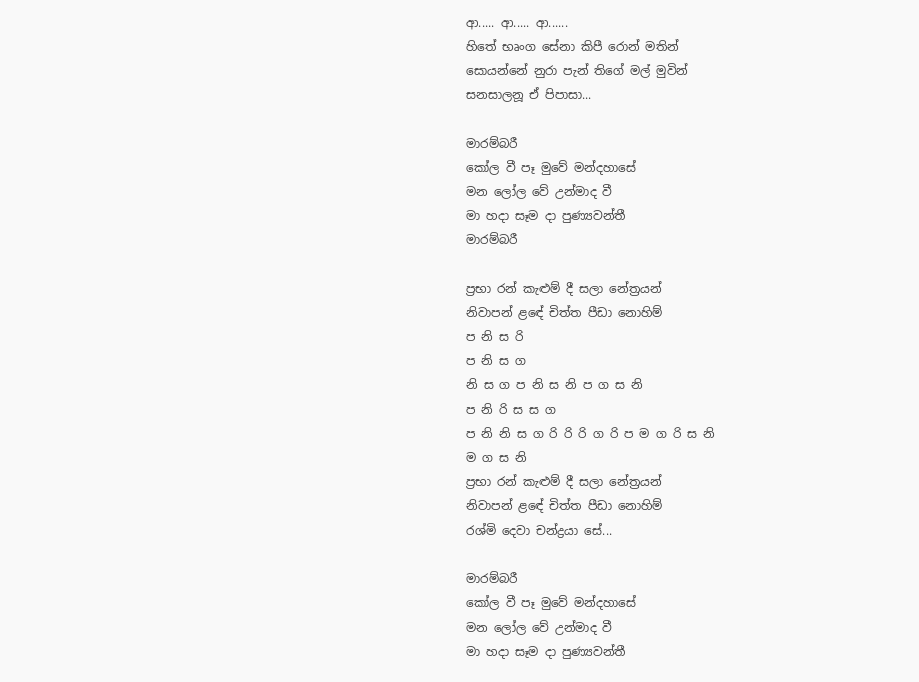ආ..... ආ..... ආ......
හිතේ භෘංග සේනා කිපී රොන් මතින්
සොයන්නේ නුරා පැන් තිගේ මල් මුවින්
සනසාලනූ ඒ පිපාසා...

මාරම්බරී
කෝල වී පෑ මුවේ මන්දහාසේ
මන ලෝල වේ උන්මාද වී
මා හදා සෑම දා පුණ්‍යවන්තී
මාරම්බරී

ප්‍රභා රන් කැළුම් දී සලා නේත්‍රයන්
නිවාපන් ළඳේ චිත්ත පීඩා නොහිම්
ප නි ස රි
ප නි ස ග
නි ස ග ප නි ස නි ප ග ස නි
ප නි රි ස ස ග
ප නි නි ස ග රි රි රි ග රි ප ම ග රි ස නි
ම ග ස නි
ප්‍රභා රන් කැළුම් දී සලා නේත්‍රයන්
නිවාපන් ළඳේ චිත්ත පීඩා නොහිම්
රශ්මි දෙවා චන්ද්‍රයා සේ...

මාරම්බරී
කෝල වී පෑ මුවේ මන්දහාසේ
මන ලෝල වේ උන්මාද වී
මා හදා සෑම දා පුණ්‍යවන්තී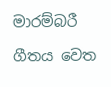මාරම්බරී

ගීතය වෙත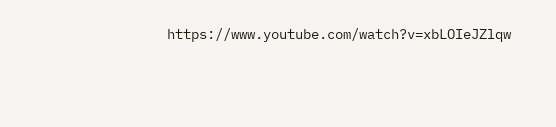https://www.youtube.com/watch?v=xbLOIeJZlqw